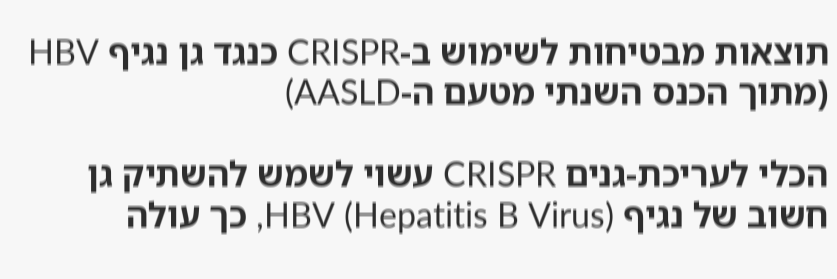תוצאות מבטיחות לשימוש ב-CRISPR כנגד גן נגיף HBV (מתוך הכנס השנתי מטעם ה-AASLD)

הכלי לעריכת-גנים CRISPR עשוי לשמש להשתיק גן חשוב של נגיף HBV (Hepatitis B Virus), כך עולה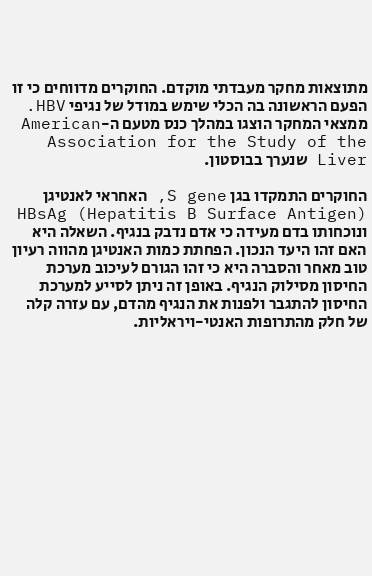מתוצאות מחקר מעבדתי מוקדם. החוקרים מדווחים כי זו הפעם הראשונה בה הכלי שימש במודל של נגיפי HBV. ממצאי המחקר הוצגו במהלך כנס מטעם ה-American Association for the Study of the Liver שנערך בבוסטון.

החוקרים התמקדו בגן S gene, האחראי לאנטיגן HBsAg (Hepatitis B Surface Antigen) ונוכחותו בדם מעידה כי אדם נדבק בנגיף. השאלה היא האם זהו היעד הנכון. הפחתת כמות האנטיגן מהווה רעיון טוב מאחר והסברה היא כי זהו הגורם לעיכוב מערכת החיסון מסילוק הנגיף. באופן זה ניתן לסייע למערכת החיסון להתגבר ולפנות את הנגיף מהדם, עם עזרה קלה של חלק מהתרופות האנטי-ויראליות.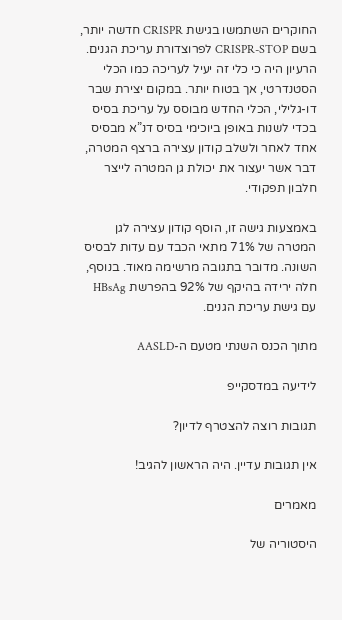החוקרים השתמשו בגישת CRISPR חדשה יותר, בשם CRISPR-STOP לפרוצדורת עריכת הגנים. הרעיון היה כי כלי זה יעיל לעריכה כמו הכלי הסטנדרטי, אך בטוח יותר. במקום יצירת שבר דו-גלילי, הכלי החדש מבוסס על עריכת בסיס בכדי לשנות באופן ביוכימי בסיס דנ”א מבסיס אחד לאחר ולשלב קודון עצירה ברצף המטרה, דבר אשר יעצור את יכולת גן המטרה לייצר חלבון תפקודי.

באמצעות גישה זו, הוסף קודון עצירה לגן המטרה של 71% מתאי הכבד עם עדות לבסיס השונה. מדובר בתגובה מרשימה מאוד. בנוסף, חלה ירידה בהיקף של 92% בהפרשת HBsAg עם גישת עריכת הגנים.

מתוך הכנס השנתי מטעם ה-AASLD

לידיעה במדסקייפ

תגובות רוצה להצטרף לדיון?

אין תגובות עדיין. היה הראשון להגיב!

מאמרים

היסטוריה של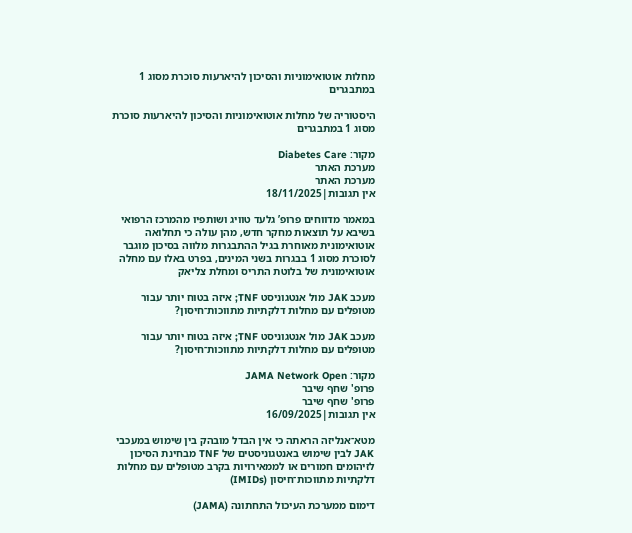מחלות אוטואימוניות והסיכון להיארעות סוכרת מסוג 1 במתבגרים

היסטוריה של מחלות אוטואימוניות והסיכון להיארעות סוכרת מסוג 1 במתבגרים

מקור: Diabetes Care
מערכת האתר
מערכת האתר
אין תגובות|18/11/2025

במאמר מדווחים פרופ’ גלעד טוויג ושותפיו מהמרכז הרפואי בשיבא על תוצאות מחקר חדש, מהן עולה כי תחלואה אוטואימונית מאוחרת בגיל ההתבגרות מלווה בסיכון מוגבר לסוכרת מסוג 1 בבגרות בשני המינים, בפרט באלו עם מחלה אוטואימונית של בלוטת התריס ומחלת צליאק

מעכב JAK מול אנטגוניסט TNF; איזה בטוח יותר עבור מטופלים עם מחלות דלקתיות מתווכות־חיסון?

מעכב JAK מול אנטגוניסט TNF; איזה בטוח יותר עבור מטופלים עם מחלות דלקתיות מתווכות־חיסון?

מקור: JAMA Network Open
פרופ' שחף שיבר
פרופ' שחף שיבר
אין תגובות|16/09/2025

מטא־אנליזה הראתה כי אין הבדל מובהק בין שימוש במעכבי JAK לבין שימוש באנטגוניסטים של TNF מבחינת הסיכון לזיהומים חמורים או לממאירויות בקרב מטופלים עם מחלות דלקתיות מתווכות־חיסון (IMIDs)

דימום ממערכת העיכול התחתונה (JAMA)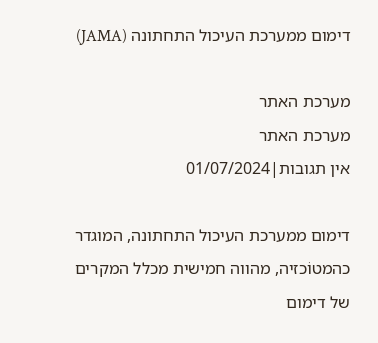דימום ממערכת העיכול התחתונה (JAMA)

מערכת האתר
מערכת האתר
אין תגובות|01/07/2024

דימום ממערכת העיכול התחתונה, המוגדר כהמטוֹכזיה, מהווה חמישית מכלל המקרים של דימום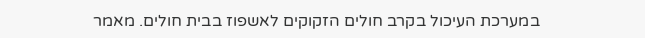במערכת העיכול בקרב חולים הזקוקים לאשפוז בבית חולים. מאמר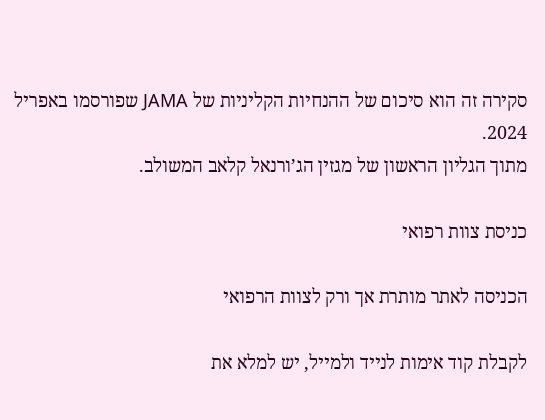סקירה זה הוא סיכום של ההנחיות הקליניות של JAMA שפורסמו באפריל 2024.
מתוך הגליון הראשון של מגזין הג’ורנאל קלאב המשולב.

כניסת צוות רפואי

הכניסה לאתר מותרת אך ורק לצוות הרפואי

לקבלת קוד אימות לנייד ולמייל, יש למלא את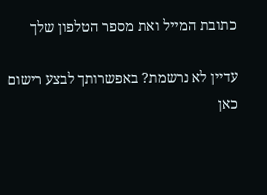כתובת המייל ואת מספר הטלפון שלך

עדיין לא נרשמת? באפשרותך לבצע רישום כאן